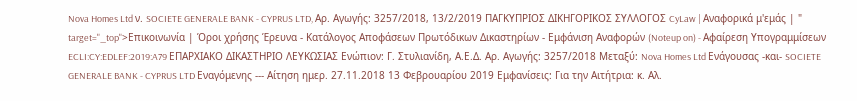Nova Homes Ltd ν. SOCIETE GENERALE BANK - CYPRUS LTD, Αρ. Αγωγής: 3257/2018, 13/2/2019 ΠΑΓΚΥΠΡΙΟΣ ΔΙΚΗΓΟΡΙΚΟΣ ΣΥΛΛΟΓΟΣ CyLaw | Αναφορικά μ'εμάς | " target="_top">Επικοινωνία | Όροι χρήσης Έρευνα - Κατάλογος Αποφάσεων Πρωτόδικων Δικαστηρίων - Εμφάνιση Αναφορών (Noteup on) - Αφαίρεση Υπογραμμίσεων ECLI:CY:EDLEF:2019:A79 ΕΠΑΡΧΙΑΚΟ ΔΙΚΑΣΤΗΡΙΟ ΛΕΥΚΩΣΙΑΣ Ενώπιον: Γ. Στυλιανίδη, Α.Ε.Δ. Αρ. Αγωγής: 3257/2018 Μεταξύ: Nova Homes Ltd Ενάγουσας -και- SOCIETE GENERALE BANK - CYPRUS LTD Εναγόμενης --- Αίτηση ημερ. 27.11.2018 13 Φεβρουαρίου 2019 Εμφανίσεις: Για την Αιτήτρια: κ. Aλ.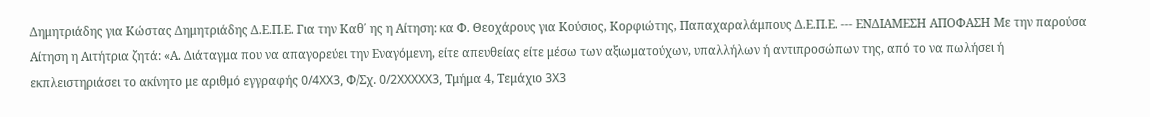Δημητριάδης για Κώστας Δημητριάδης Δ.Ε.Π.Ε. Για την Καθ΄ ης η Αίτηση: κα Φ. Θεοχάρους για Κούσιος, Κορφιώτης, Παπαχαραλάμπους Δ.Ε.Π.Ε. --- ΕΝΔΙΑΜΕΣΗ ΑΠΟΦΑΣΗ Με την παρούσα Αίτηση η Αιτήτρια ζητά: «Α. Διάταγμα που να απαγορεύει την Εναγόμενη, είτε απευθείας είτε μέσω των αξιωματούχων, υπαλλήλων ή αντιπροσώπων της, από το να πωλήσει ή εκπλειστηριάσει το ακίνητο με αριθμό εγγραφής 0/4XX3, Φ/Σχ. 0/2XXXXX3, Τμήμα 4, Τεμάχιο 3X3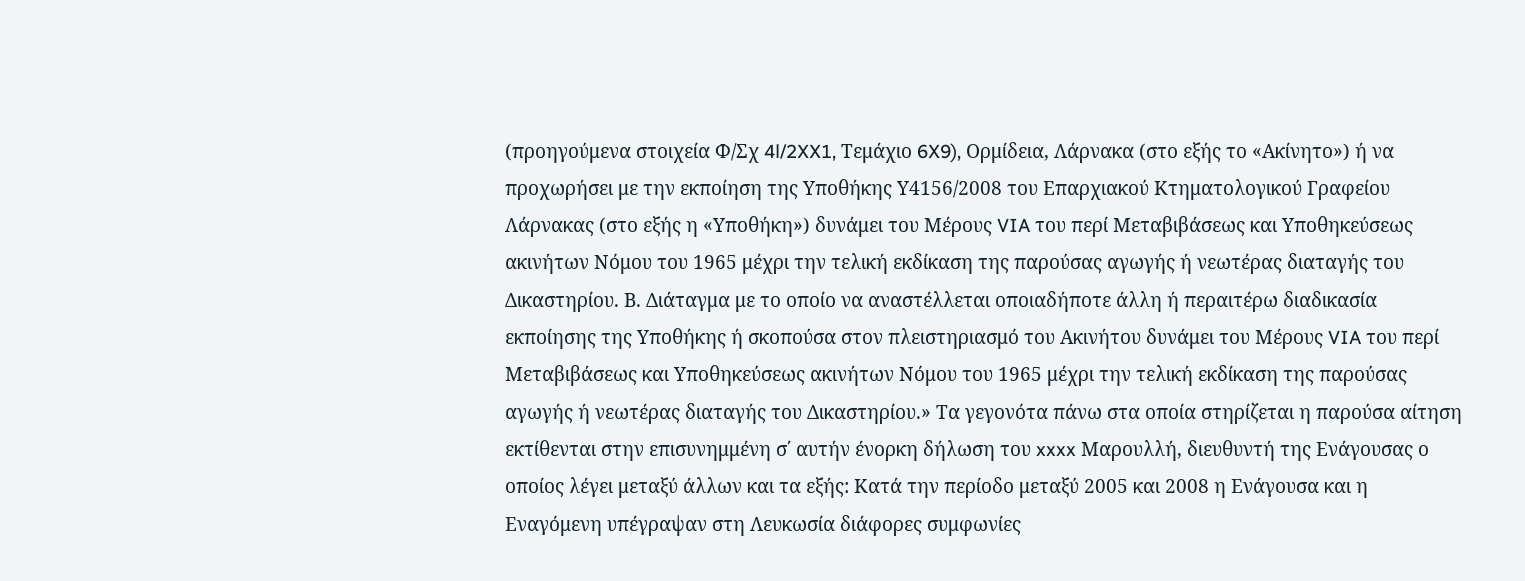(προηγούμενα στοιχεία Φ/Σχ 4l/2XX1, Τεμάχιο 6X9), Ορμίδεια, Λάρνακα (στο εξής το «Ακίνητο») ή να προχωρήσει με την εκποίηση της Υποθήκης Υ4156/2008 του Επαρχιακού Κτηματολογικού Γραφείου Λάρνακας (στο εξής η «Υποθήκη») δυνάμει του Μέρους VIA του περί Μεταβιβάσεως και Υποθηκεύσεως ακινήτων Νόμου του 1965 μέχρι την τελική εκδίκαση της παρούσας αγωγής ή νεωτέρας διαταγής του Δικαστηρίου. Β. Διάταγμα με το οποίο να αναστέλλεται οποιαδήποτε άλλη ή περαιτέρω διαδικασία εκποίησης της Υποθήκης ή σκοπούσα στον πλειστηριασμό του Ακινήτου δυνάμει του Μέρους VIA του περί Μεταβιβάσεως και Υποθηκεύσεως ακινήτων Νόμου του 1965 μέχρι την τελική εκδίκαση της παρούσας αγωγής ή νεωτέρας διαταγής του Δικαστηρίου.» Τα γεγονότα πάνω στα οποία στηρίζεται η παρούσα αίτηση εκτίθενται στην επισυνημμένη σ΄ αυτήν ένορκη δήλωση του xxxx Μαρουλλή, διευθυντή της Ενάγουσας ο οποίος λέγει μεταξύ άλλων και τα εξής: Κατά την περίοδο μεταξύ 2005 και 2008 η Ενάγουσα και η Εναγόμενη υπέγραψαν στη Λευκωσία διάφορες συμφωνίες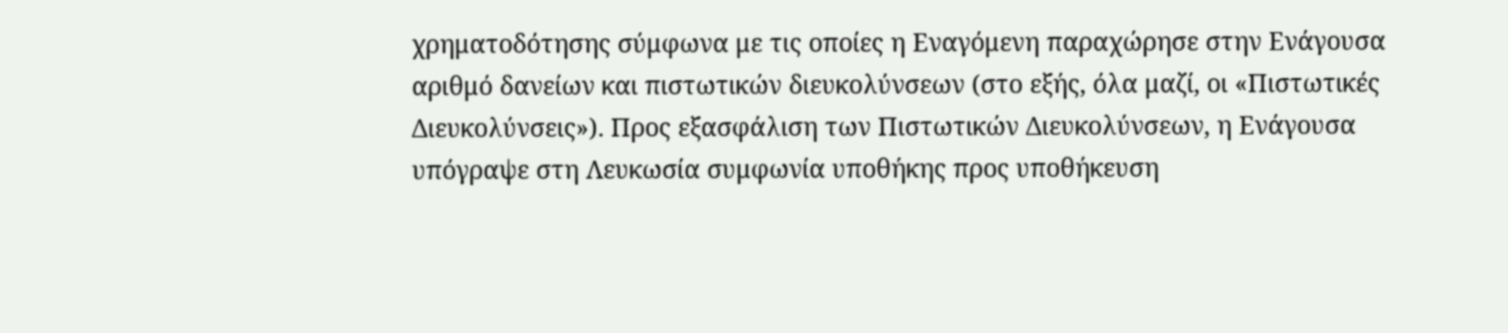χρηματοδότησης σύμφωνα με τις οποίες η Εναγόμενη παραχώρησε στην Ενάγουσα αριθμό δανείων και πιστωτικών διευκολύνσεων (στο εξής, όλα μαζί, οι «Πιστωτικές Διευκολύνσεις»). Προς εξασφάλιση των Πιστωτικών Διευκολύνσεων, η Ενάγουσα υπόγραψε στη Λευκωσία συμφωνία υποθήκης προς υποθήκευση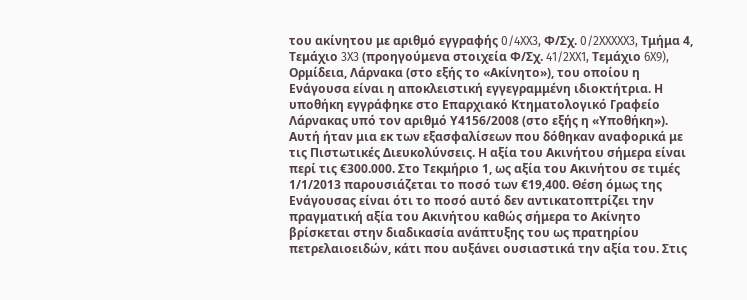του ακίνητου με αριθμό εγγραφής 0/4XX3, Φ/Σχ. 0/2XXXXX3, Τμήμα 4, Τεμάχιο 3X3 (προηγούμενα στοιχεία Φ/Σχ. 41/2XX1, Τεμάχιο 6X9), Ορμίδεια, Λάρνακα (στο εξής το «Ακίνητο»), του οποίου η Ενάγουσα είναι η αποκλειστική εγγεγραμμένη ιδιοκτήτρια. Η υποθήκη εγγράφηκε στο Επαρχιακό Κτηματολογικό Γραφείο Λάρνακας υπό τον αριθμό Υ4156/2008 (στο εξής η «Υποθήκη»). Αυτή ήταν μια εκ των εξασφαλίσεων που δόθηκαν αναφορικά με τις Πιστωτικές Διευκολύνσεις. Η αξία του Ακινήτου σήμερα είναι περί τις €300.000. Στο Τεκμήριο 1, ως αξία του Ακινήτου σε τιμές 1/1/2013 παρουσιάζεται το ποσό των €19,400. Θέση όμως της Ενάγουσας είναι ότι το ποσό αυτό δεν αντικατοπτρίζει την πραγματική αξία του Ακινήτου καθώς σήμερα το Ακίνητο βρίσκεται στην διαδικασία ανάπτυξης του ως πρατηρίου πετρελαιοειδών, κάτι που αυξάνει ουσιαστικά την αξία του. Στις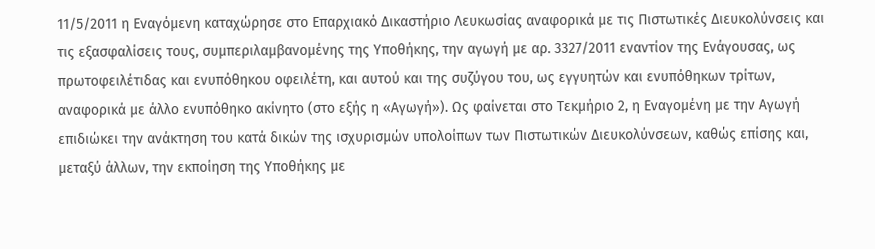11/5/2011 η Εναγόμενη καταχώρησε στο Επαρχιακό Δικαστήριο Λευκωσίας αναφορικά με τις Πιστωτικές Διευκολύνσεις και τις εξασφαλίσεις τους, συμπεριλαμβανομένης της Υποθήκης, την αγωγή με αρ. 3327/2011 εναντίον της Ενάγουσας, ως πρωτοφειλέτιδας και ενυπόθηκου οφειλέτη, και αυτού και της συζύγου του, ως εγγυητών και ενυπόθηκων τρίτων, αναφορικά με άλλο ενυπόθηκο ακίνητο (στο εξής η «Αγωγή»). Ως φαίνεται στο Τεκμήριο 2, η Εναγομένη με την Αγωγή επιδιώκει την ανάκτηση του κατά δικών της ισχυρισμών υπολοίπων των Πιστωτικών Διευκολύνσεων, καθώς επίσης και, μεταξύ άλλων, την εκποίηση της Υποθήκης με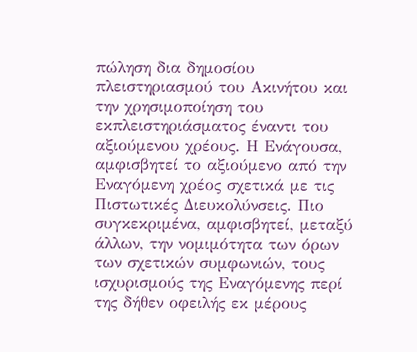πώληση δια δημοσίου πλειστηριασμού του Ακινήτου και την χρησιμοποίηση του εκπλειστηριάσματος έναντι του αξιούμενου χρέους. Η Ενάγουσα, αμφισβητεί το αξιούμενο από την Εναγόμενη χρέος σχετικά με τις Πιστωτικές Διευκολύνσεις. Πιο συγκεκριμένα, αμφισβητεί, μεταξύ άλλων, την νομιμότητα των όρων των σχετικών συμφωνιών, τους ισχυρισμούς της Εναγόμενης περί της δήθεν οφειλής εκ μέρους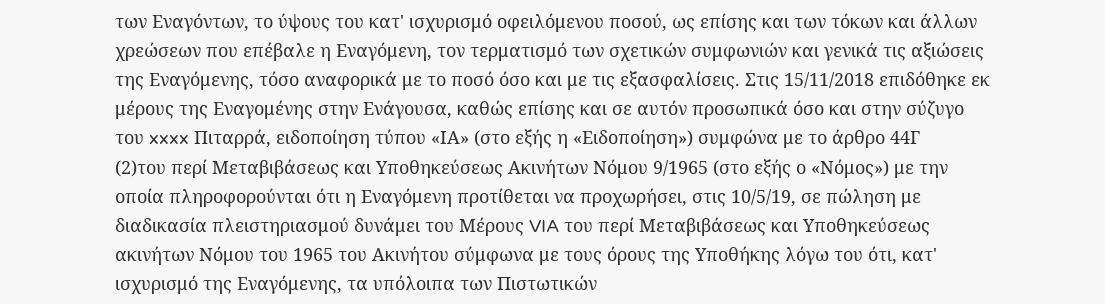των Εναγόντων, το ύψους του κατ' ισχυρισμό οφειλόμενου ποσού, ως επίσης και των τόκων και άλλων χρεώσεων που επέβαλε η Εναγόμενη, τον τερματισμό των σχετικών συμφωνιών και γενικά τις αξιώσεις της Εναγόμενης, τόσο αναφορικά με το ποσό όσο και με τις εξασφαλίσεις. Στις 15/11/2018 επιδόθηκε εκ μέρους της Εναγομένης στην Ενάγουσα, καθώς επίσης και σε αυτόν προσωπικά όσο και στην σύζυγο του xxxx Πιταρρά, ειδοποίηση τύπου «ΙΑ» (στο εξής η «Ειδοποίηση») συμφώνα με το άρθρο 44Γ
(2)του περί Μεταβιβάσεως και Υποθηκεύσεως Ακινήτων Νόμου 9/1965 (στο εξής ο «Νόμος») με την οποία πληροφορούνται ότι η Εναγόμενη προτίθεται να προχωρήσει, στις 10/5/19, σε πώληση με διαδικασία πλειστηριασμού δυνάμει του Μέρους VIA του περί Μεταβιβάσεως και Υποθηκεύσεως ακινήτων Νόμου του 1965 του Ακινήτου σύμφωνα με τους όρους της Υποθήκης λόγω του ότι, κατ' ισχυρισμό της Εναγόμενης, τα υπόλοιπα των Πιστωτικών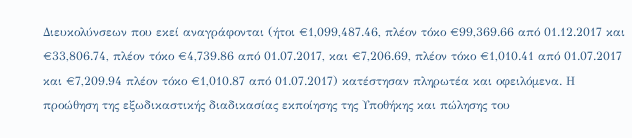Διευκολύνσεων που εκεί αναγράφονται (ήτοι €1,099,487.46, πλέον τόκο €99,369.66 από 01.12.2017 και €33,806.74, πλέον τόκο €4,739.86 από 01.07.2017, και €7,206.69, πλέον τόκο €1,010.41 από 01.07.2017 και €7,209.94 πλέον τόκο €1,010.87 από 01.07.2017) κατέστησαν πληρωτέα και οφειλόμενα. Η προώθηση της εξωδικαστικής διαδικασίας εκποίησης της Υποθήκης και πώλησης του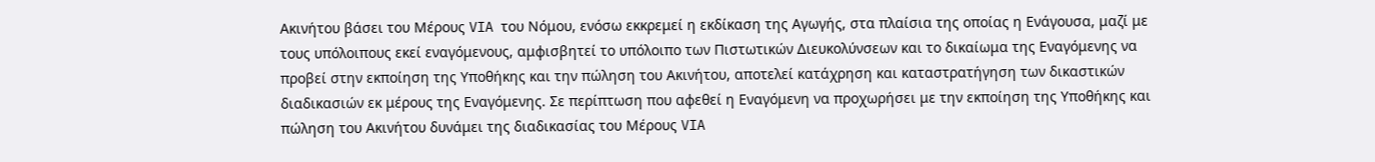Ακινήτου βάσει του Μέρους VIA του Νόμου, ενόσω εκκρεμεί η εκδίκαση της Αγωγής, στα πλαίσια της οποίας η Ενάγουσα, μαζί με τους υπόλοιπους εκεί εναγόμενους, αμφισβητεί το υπόλοιπο των Πιστωτικών Διευκολύνσεων και το δικαίωμα της Εναγόμενης να προβεί στην εκποίηση της Υποθήκης και την πώληση του Ακινήτου, αποτελεί κατάχρηση και καταστρατήγηση των δικαστικών διαδικασιών εκ μέρους της Εναγόμενης. Σε περίπτωση που αφεθεί η Εναγόμενη να προχωρήσει με την εκποίηση της Υποθήκης και πώληση του Ακινήτου δυνάμει της διαδικασίας του Μέρους VIA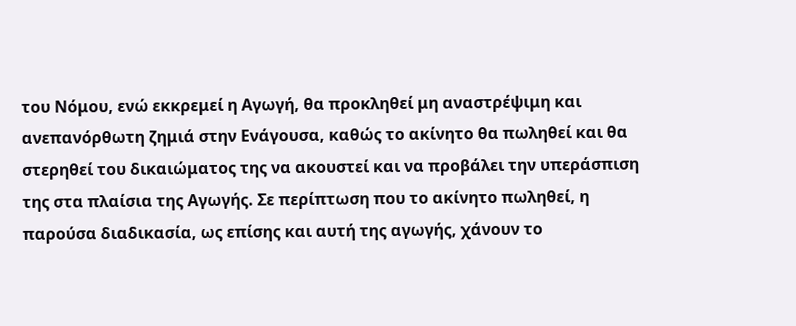του Νόμου, ενώ εκκρεμεί η Αγωγή, θα προκληθεί μη αναστρέψιμη και ανεπανόρθωτη ζημιά στην Ενάγουσα, καθώς το ακίνητο θα πωληθεί και θα στερηθεί του δικαιώματος της να ακουστεί και να προβάλει την υπεράσπιση της στα πλαίσια της Αγωγής. Σε περίπτωση που το ακίνητο πωληθεί, η παρούσα διαδικασία, ως επίσης και αυτή της αγωγής, χάνουν το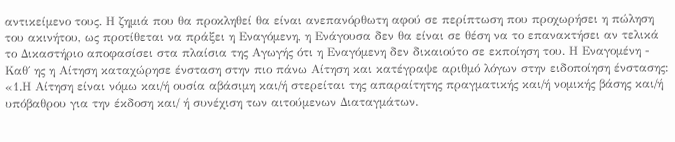αντικείμενο τους. Η ζημιά που θα προκληθεί θα είναι ανεπανόρθωτη αφού σε περίπτωση που προχωρήσει η πώληση του ακινήτου, ως προτίθεται να πράξει η Εναγόμενη, η Ενάγουσα δεν θα είναι σε θέση να το επανακτήσει αν τελικά το Δικαστήριο αποφασίσει στα πλαίσια της Αγωγής ότι η Εναγόμενη δεν δικαιούτο σε εκποίηση του. Η Εναγομένη - Καθ΄ ης η Αίτηση καταχώρησε ένσταση στην πιο πάνω Αίτηση και κατέγραψε αριθμό λόγων στην ειδοποίηση ένστασης: «1.Η Αίτηση είναι νόμω και/ή ουσία αβάσιμη και/ή στερείται της απαραίτητης πραγματικής και/ή νομικής βάσης και/ή υπόβαθρου για την έκδοση και/ ή συνέχιση των αιτούμενων Διαταγμάτων.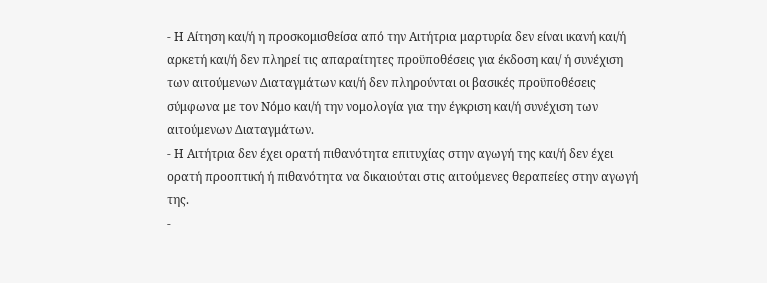- Η Αίτηση και/ή η προσκομισθείσα από την Αιτήτρια μαρτυρία δεν είναι ικανή και/ή αρκετή και/ή δεν πληρεί τις απαραίτητες προϋποθέσεις για έκδοση και/ ή συνέχιση των αιτούμενων Διαταγμάτων και/ή δεν πληρούνται οι βασικές προϋποθέσεις σύμφωνα με τον Νόμο και/ή την νομολογία για την έγκριση και/ή συνέχιση των αιτούμενων Διαταγμάτων.
- Η Αιτήτρια δεν έχει ορατή πιθανότητα επιτυχίας στην αγωγή της και/ή δεν έχει ορατή προοπτική ή πιθανότητα να δικαιούται στις αιτούμενες θεραπείες στην αγωγή της.
-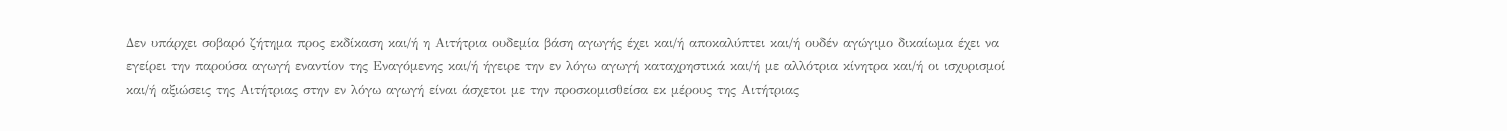Δεν υπάρχει σοβαρό ζήτημα προς εκδίκαση και/ή η Αιτήτρια ουδεμία βάση αγωγής έχει και/ή αποκαλύπτει και/ή ουδέν αγώγιμο δικαίωμα έχει να εγείρει την παρούσα αγωγή εναντίον της Εναγόμενης και/ή ήγειρε την εν λόγω αγωγή καταχρηστικά και/ή με αλλότρια κίνητρα και/ή οι ισχυρισμοί και/ή αξιώσεις της Αιτήτριας στην εν λόγω αγωγή είναι άσχετοι με την προσκομισθείσα εκ μέρους της Αιτήτριας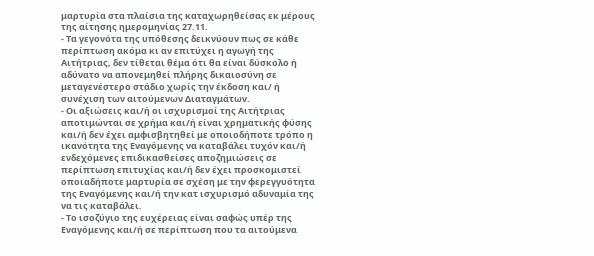μαρτυρία στα πλαίσια της καταχωρηθείσας εκ μέρους της αίτησης ημερομηνίας 27.11.
- Τα γεγονότα της υπόθεσης δεικνύουν πως σε κάθε περίπτωση ακόμα κι αν επιτύχει η αγωγή της Αιτήτριας, δεν τίθεται θέμα ότι θα είναι δύσκολο ή αδύνατο να απονεμηθεί πλήρης δικαιοσύνη σε μεταγενέστερο στάδιο χωρίς την έκδοση και/ ή συνέχιση των αιτούμενων Διαταγμάτων.
- Οι αξιώσεις και/ή οι ισχυρισμοί της Αιτήτριας αποτιμώνται σε χρήμα και/ή είναι χρηματικής φύσης και/ή δεν έχει αμφισβητηθεί με οποιοδήποτε τρόπο η ικανότητα της Εναγόμενης να καταβάλει τυχόν και/ή ενδεχόμενες επιδικασθείσες αποζημιώσεις σε περίπτωση επιτυχίας και/ή δεν έχει προσκομιστεί οποιαδήποτε μαρτυρία σε σχέση με την φερεγγυότητα της Εναγόμενης και/ή την κατ ισχυρισμό αδυναμία της να τις καταβάλει.
- Το ισοζύγιο της ευχέρειας είναι σαφώς υπέρ της Εναγόμενης και/ή σε περίπτωση που τα αιτούμενα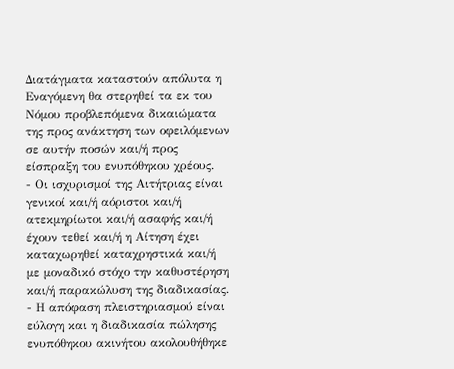Διατάγματα καταστούν απόλυτα η Εναγόμενη θα στερηθεί τα εκ του Νόμου προβλεπόμενα δικαιώματα της προς ανάκτηση των οφειλόμενων σε αυτήν ποσών και/ή προς είσπραξη του ενυπόθηκου χρέους.
- Οι ισχυρισμοί της Αιτήτριας είναι γενικοί και/ή αόριστοι και/ή ατεκμηρίωτοι και/ή ασαφής και/ή έχουν τεθεί και/ή η Αίτηση έχει καταχωρηθεί καταχρηστικά και/ή με μοναδικό στόχο την καθυστέρηση και/ή παρακώλυση της διαδικασίας.
- Η απόφαση πλειστηριασμού είναι εύλογη και η διαδικασία πώλησης ενυπόθηκου ακινήτου ακολουθήθηκε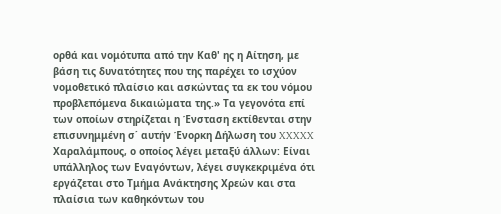ορθά και νομότυπα από την Καθ' ης η Αίτηση, με βάση τις δυνατότητες που της παρέχει το ισχύον νομοθετικό πλαίσιο και ασκώντας τα εκ του νόμου προβλεπόμενα δικαιώματα της.» Τα γεγονότα επί των οποίων στηρίζεται η Ένσταση εκτίθενται στην επισυνημμένη σ΄ αυτήν Ένορκη Δήλωση του XXXXX Χαραλάμπους, ο οποίος λέγει μεταξύ άλλων: Είναι υπάλληλος των Εναγόντων, λέγει συγκεκριμένα ότι εργάζεται στο Τμήμα Ανάκτησης Χρεών και στα πλαίσια των καθηκόντων του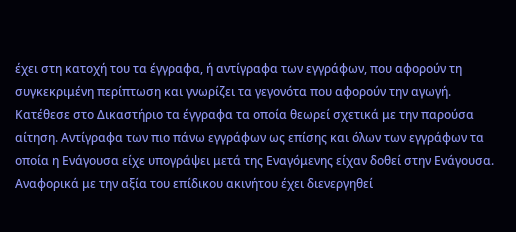έχει στη κατοχή του τα έγγραφα, ή αντίγραφα των εγγράφων, που αφορούν τη συγκεκριμένη περίπτωση και γνωρίζει τα γεγονότα που αφορούν την αγωγή. Κατέθεσε στο Δικαστήριο τα έγγραφα τα οποία θεωρεί σχετικά με την παρούσα αίτηση. Αντίγραφα των πιο πάνω εγγράφων ως επίσης και όλων των εγγράφων τα οποία η Ενάγουσα είχε υπογράψει μετά της Εναγόμενης είχαν δοθεί στην Ενάγουσα. Αναφορικά με την αξία του επίδικου ακινήτου έχει διενεργηθεί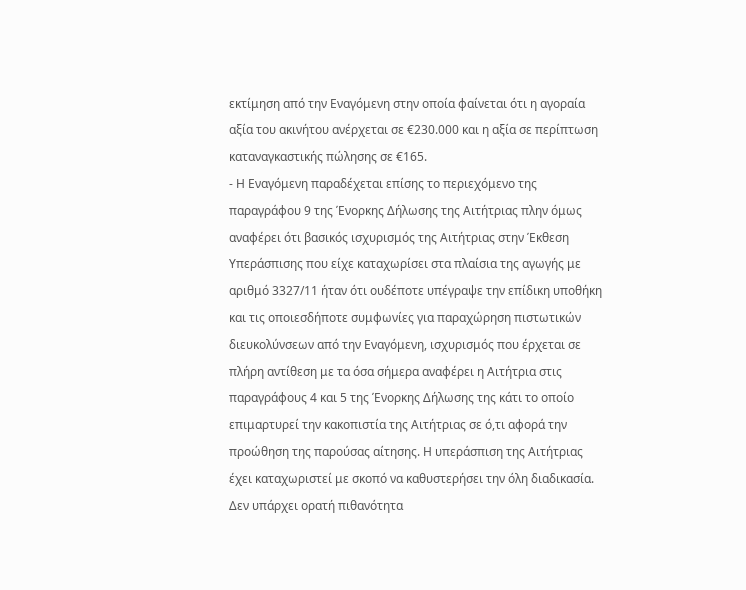εκτίμηση από την Εναγόμενη στην οποία φαίνεται ότι η αγοραία αξία του ακινήτου ανέρχεται σε €230.000 και η αξία σε περίπτωση καταναγκαστικής πώλησης σε €165.
- Η Εναγόμενη παραδέχεται επίσης το περιεχόμενο της παραγράφου 9 της Ένορκης Δήλωσης της Αιτήτριας πλην όμως αναφέρει ότι βασικός ισχυρισμός της Αιτήτριας στην Έκθεση Υπεράσπισης που είχε καταχωρίσει στα πλαίσια της αγωγής με αριθμό 3327/11 ήταν ότι ουδέποτε υπέγραψε την επίδικη υποθήκη και τις οποιεσδήποτε συμφωνίες για παραχώρηση πιστωτικών διευκολύνσεων από την Εναγόμενη, ισχυρισμός που έρχεται σε πλήρη αντίθεση με τα όσα σήμερα αναφέρει η Αιτήτρια στις παραγράφους 4 και 5 της Ένορκης Δήλωσης της κάτι το οποίο επιμαρτυρεί την κακοπιστία της Αιτήτριας σε ό,τι αφορά την προώθηση της παρούσας αίτησης. Η υπεράσπιση της Αιτήτριας έχει καταχωριστεί με σκοπό να καθυστερήσει την όλη διαδικασία. Δεν υπάρχει ορατή πιθανότητα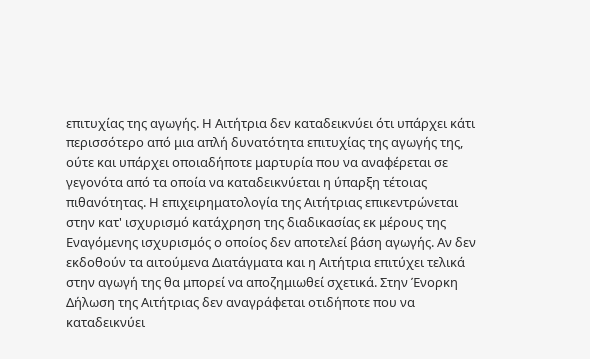επιτυχίας της αγωγής. Η Αιτήτρια δεν καταδεικνύει ότι υπάρχει κάτι περισσότερο από μια απλή δυνατότητα επιτυχίας της αγωγής της, ούτε και υπάρχει οποιαδήποτε μαρτυρία που να αναφέρεται σε γεγονότα από τα οποία να καταδεικνύεται η ύπαρξη τέτοιας πιθανότητας. Η επιχειρηματολογία της Αιτήτριας επικεντρώνεται στην κατ' ισχυρισμό κατάχρηση της διαδικασίας εκ μέρους της Εναγόμενης ισχυρισμός ο οποίος δεν αποτελεί βάση αγωγής. Αν δεν εκδοθούν τα αιτούμενα Διατάγματα και η Αιτήτρια επιτύχει τελικά στην αγωγή της θα μπορεί να αποζημιωθεί σχετικά. Στην Ένορκη Δήλωση της Αιτήτριας δεν αναγράφεται οτιδήποτε που να καταδεικνύει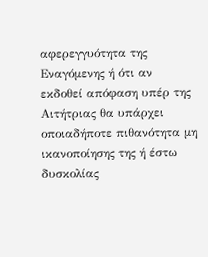αφερεγγυότητα της Εναγόμενης ή ότι αν εκδοθεί απόφαση υπέρ της Αιτήτριας θα υπάρχει οποιαδήποτε πιθανότητα μη ικανοποίησης της ή έστω δυσκολίας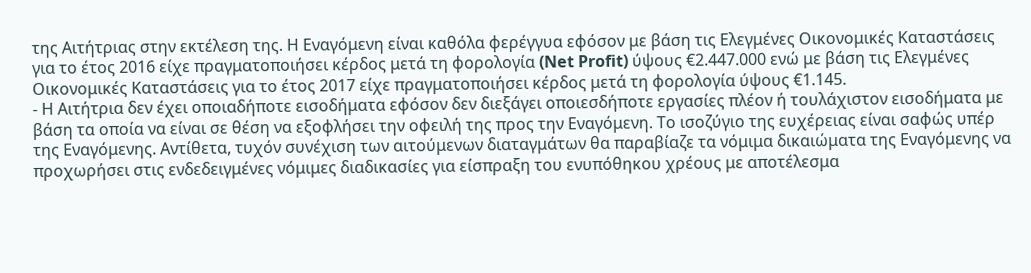της Αιτήτριας στην εκτέλεση της. Η Εναγόμενη είναι καθόλα φερέγγυα εφόσον με βάση τις Ελεγμένες Οικονομικές Καταστάσεις για το έτος 2016 είχε πραγματοποιήσει κέρδος μετά τη φορολογία (Net Profit) ύψους €2.447.000 ενώ με βάση τις Ελεγμένες Οικονομικές Καταστάσεις για το έτος 2017 είχε πραγματοποιήσει κέρδος μετά τη φορολογία ύψους €1.145.
- Η Αιτήτρια δεν έχει οποιαδήποτε εισοδήματα εφόσον δεν διεξάγει οποιεσδήποτε εργασίες πλέον ή τουλάχιστον εισοδήματα με βάση τα οποία να είναι σε θέση να εξοφλήσει την οφειλή της προς την Εναγόμενη. Το ισοζύγιο της ευχέρειας είναι σαφώς υπέρ της Εναγόμενης. Αντίθετα, τυχόν συνέχιση των αιτούμενων διαταγμάτων θα παραβίαζε τα νόμιμα δικαιώματα της Εναγόμενης να προχωρήσει στις ενδεδειγμένες νόμιμες διαδικασίες για είσπραξη του ενυπόθηκου χρέους με αποτέλεσμα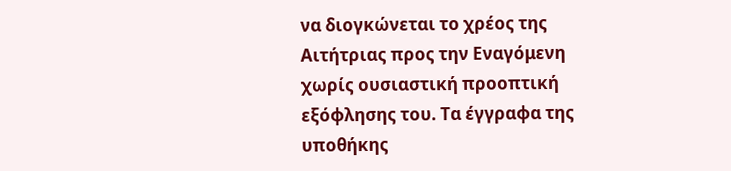να διογκώνεται το χρέος της Αιτήτριας προς την Εναγόμενη χωρίς ουσιαστική προοπτική εξόφλησης του. Τα έγγραφα της υποθήκης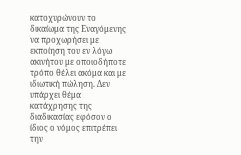κατοχυρώνουν το δικαίωμα της Εναγόμενης να προχωρήσει με εκποίηση του εν λόγω ακινήτου με οποιοδήποτε τρόπο θέλει ακόμα και με ιδιωτική πώληση. Δεν υπάρχει θέμα κατάχρησης της διαδικασίας εφόσον ο ίδιος ο νόμος επιτρέπει την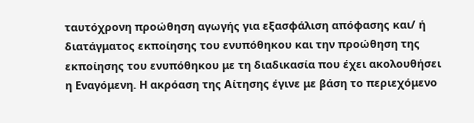ταυτόχρονη προώθηση αγωγής για εξασφάλιση απόφασης και/ ή διατάγματος εκποίησης του ενυπόθηκου και την προώθηση της εκποίησης του ενυπόθηκου με τη διαδικασία που έχει ακολουθήσει η Εναγόμενη. Η ακρόαση της Αίτησης έγινε με βάση το περιεχόμενο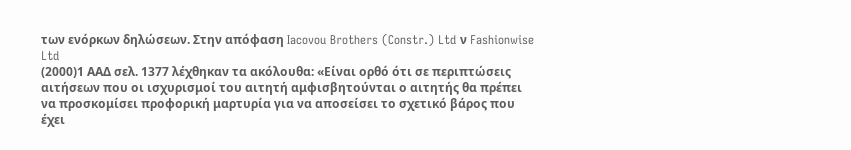των ενόρκων δηλώσεων. Στην απόφαση Iacovou Brothers (Constr.) Ltd ν Fashionwise Ltd
(2000)1 ΑΑΔ σελ. 1377 λέχθηκαν τα ακόλουθα: «Είναι ορθό ότι σε περιπτώσεις αιτήσεων που οι ισχυρισμοί του αιτητή αμφισβητούνται ο αιτητής θα πρέπει να προσκομίσει προφορική μαρτυρία για να αποσείσει το σχετικό βάρος που έχει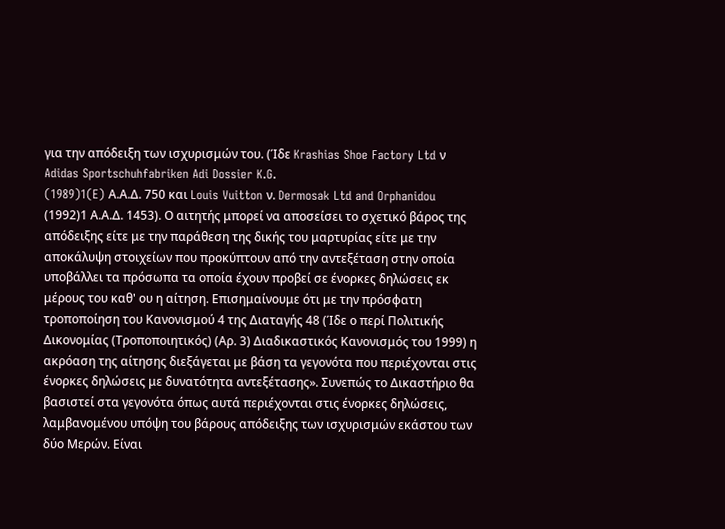για την απόδειξη των ισχυρισμών του. (Ίδε Krashias Shoe Factory Ltd ν Adidas Sportschuhfabriken Adi Dossier K.G.
(1989)1(E) Α.Α.Δ. 750 και Louis Vuitton ν. Dermosak Ltd and Orphanidou
(1992)1 Α.Α.Δ. 1453). Ο αιτητής μπορεί να αποσείσει το σχετικό βάρος της απόδειξης είτε με την παράθεση της δικής του μαρτυρίας είτε με την αποκάλυψη στοιχείων που προκύπτουν από την αντεξέταση στην οποία υποβάλλει τα πρόσωπα τα οποία έχουν προβεί σε ένορκες δηλώσεις εκ μέρους του καθ' ου η αίτηση. Επισημαίνουμε ότι με την πρόσφατη τροποποίηση του Κανονισμού 4 της Διαταγής 48 (Ίδε ο περί Πολιτικής Δικονομίας (Τροποποιητικός) (Αρ. 3) Διαδικαστικός Κανονισμός του 1999) η ακρόαση της αίτησης διεξάγεται με βάση τα γεγονότα που περιέχονται στις ένορκες δηλώσεις με δυνατότητα αντεξέτασης». Συνεπώς το Δικαστήριο θα βασιστεί στα γεγονότα όπως αυτά περιέχονται στις ένορκες δηλώσεις, λαμβανομένου υπόψη του βάρους απόδειξης των ισχυρισμών εκάστου των δύο Μερών. Είναι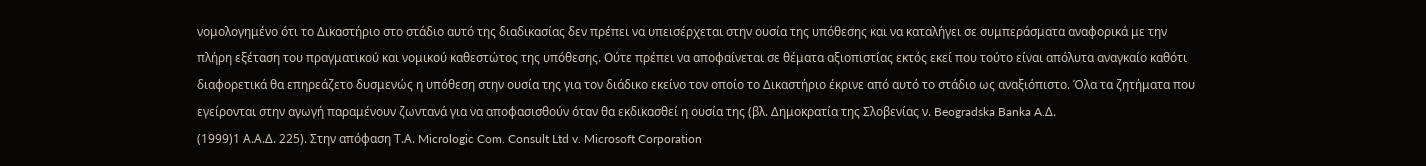νομολογημένο ότι το Δικαστήριο στο στάδιο αυτό της διαδικασίας δεν πρέπει να υπεισέρχεται στην ουσία της υπόθεσης και να καταλήγει σε συμπεράσματα αναφορικά με την πλήρη εξέταση του πραγματικού και νομικού καθεστώτος της υπόθεσης. Ούτε πρέπει να αποφαίνεται σε θέματα αξιοπιστίας εκτός εκεί που τούτο είναι απόλυτα αναγκαίο καθότι διαφορετικά θα επηρεάζετο δυσμενώς η υπόθεση στην ουσία της για τον διάδικο εκείνο τον οποίο το Δικαστήριο έκρινε από αυτό το στάδιο ως αναξιόπιστο. Όλα τα ζητήματα που εγείρονται στην αγωγή παραμένουν ζωντανά για να αποφασισθούν όταν θα εκδικασθεί η ουσία της (βλ. Δημοκρατία της Σλοβενίας ν. Beogradska Banka A.Δ.
(1999)1 Α.Α.Δ. 225). Στην απόφαση Τ.Α. Micrologic Com. Consult Ltd v. Microsoft Corporation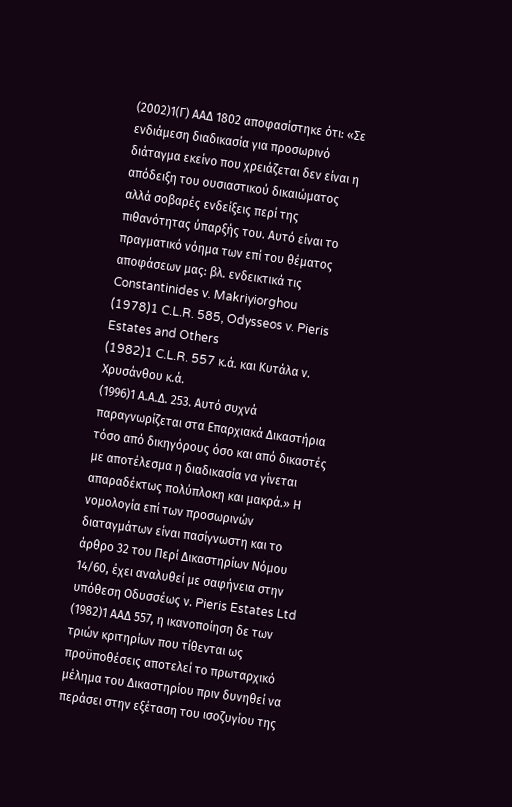(2002)1(Γ) ΑΑΔ 1802 αποφασίστηκε ότι: «Σε ενδιάμεση διαδικασία για προσωρινό διάταγμα εκείνο που χρειάζεται δεν είναι η απόδειξη του ουσιαστικού δικαιώματος αλλά σοβαρές ενδείξεις περί της πιθανότητας ύπαρξής του. Αυτό είναι το πραγματικό νόημα των επί του θέματος αποφάσεων μας: βλ. ενδεικτικά τις Constantinides v. Makriyiorghou
(1978)1 C.L.R. 585, Odysseos v. Pieris Estates and Others
(1982)1 C.L.R. 557 κ.ά. και Κυτάλα ν. Χρυσάνθου κ.ά.
(1996)1 Α.Α.Δ. 253. Αυτό συχνά παραγνωρίζεται στα Επαρχιακά Δικαστήρια τόσο από δικηγόρους όσο και από δικαστές με αποτέλεσμα η διαδικασία να γίνεται απαραδέκτως πολύπλοκη και μακρά.» Η νομολογία επί των προσωρινών διαταγμάτων είναι πασίγνωστη και το άρθρο 32 του Περί Δικαστηρίων Νόμου 14/60, έχει αναλυθεί με σαφήνεια στην υπόθεση Οδυσσέως ν. Pieris Estates Ltd
(1982)1 ΑΑΔ 557, η ικανοποίηση δε των τριών κριτηρίων που τίθενται ως προϋποθέσεις αποτελεί το πρωταρχικό μέλημα του Δικαστηρίου πριν δυνηθεί να περάσει στην εξέταση του ισοζυγίου της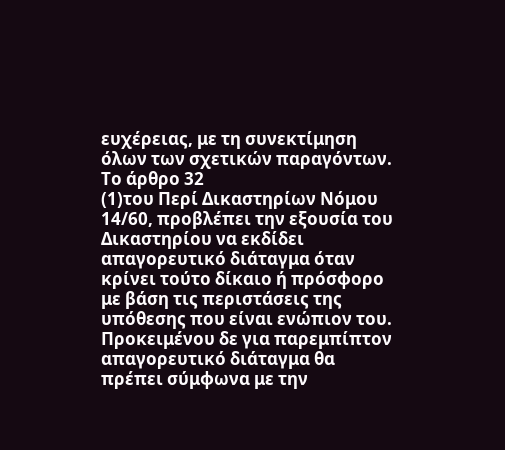ευχέρειας, με τη συνεκτίμηση όλων των σχετικών παραγόντων. Το άρθρο 32
(1)του Περί Δικαστηρίων Νόμου 14/60, προβλέπει την εξουσία του Δικαστηρίου να εκδίδει απαγορευτικό διάταγμα όταν κρίνει τούτο δίκαιο ή πρόσφορο με βάση τις περιστάσεις της υπόθεσης που είναι ενώπιον του. Προκειμένου δε για παρεμπίπτον απαγορευτικό διάταγμα θα πρέπει σύμφωνα με την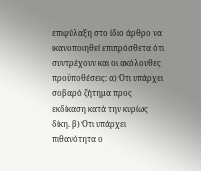επιφύλαξη στο ίδιο άρθρο να ικανοποιηθεί επιπρόσθετα ότι συντρέχουν και οι ακόλουθες προϋποθέσεις: α) Ότι υπάρχει σοβαρό ζήτημα προς εκδίκαση κατά την κυρίως δίκη. β) Ότι υπάρχει πιθανότητα ο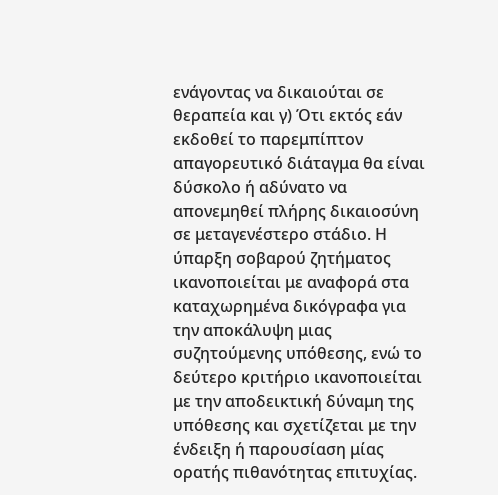ενάγοντας να δικαιούται σε θεραπεία και γ) Ότι εκτός εάν εκδοθεί το παρεμπίπτον απαγορευτικό διάταγμα θα είναι δύσκολο ή αδύνατο να απονεμηθεί πλήρης δικαιοσύνη σε μεταγενέστερο στάδιο. Η ύπαρξη σοβαρού ζητήματος ικανοποιείται με αναφορά στα καταχωρημένα δικόγραφα για την αποκάλυψη μιας συζητούμενης υπόθεσης, ενώ το δεύτερο κριτήριο ικανοποιείται με την αποδεικτική δύναμη της υπόθεσης και σχετίζεται με την ένδειξη ή παρουσίαση μίας ορατής πιθανότητας επιτυχίας.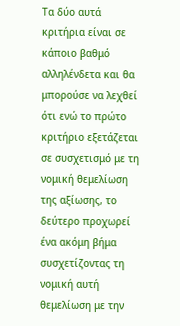Τα δύο αυτά κριτήρια είναι σε κάποιο βαθμό αλληλένδετα και θα μπορούσε να λεχθεί ότι ενώ το πρώτο κριτήριο εξετάζεται σε συσχετισμό με τη νομική θεμελίωση της αξίωσης, το δεύτερο προχωρεί ένα ακόμη βήμα συσχετίζοντας τη νομική αυτή θεμελίωση με την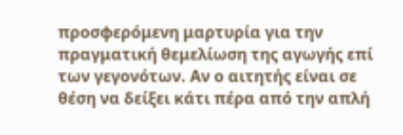προσφερόμενη μαρτυρία για την πραγματική θεμελίωση της αγωγής επί των γεγονότων. Αν ο αιτητής είναι σε θέση να δείξει κάτι πέρα από την απλή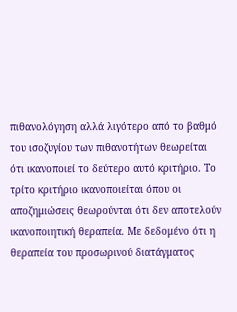πιθανολόγηση αλλά λιγότερο από το βαθμό του ισοζυγίου των πιθανοτήτων θεωρείται ότι ικανοποιεί το δεύτερο αυτό κριτήριο. Το τρίτο κριτήριο ικανοποιείται όπου οι αποζημιώσεις θεωρούνται ότι δεν αποτελούν ικανοποιητική θεραπεία. Με δεδομένο ότι η θεραπεία του προσωρινού διατάγματος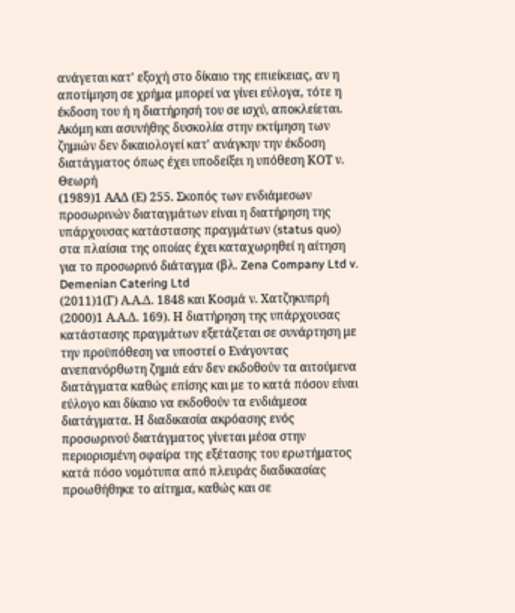ανάγεται κατ' εξοχή στο δίκαιο της επιείκειας, αν η αποτίμηση σε χρήμα μπορεί να γίνει εύλογα, τότε η έκδοση του ή η διατήρησή του σε ισχύ, αποκλείεται. Ακόμη και ασυνήθης δυσκολία στην εκτίμηση των ζημιών δεν δικαιολογεί κατ' ανάγκην την έκδοση διατάγματος όπως έχει υποδείξει η υπόθεση ΚΟΤ ν. Θεωρή
(1989)1 ΑΑΔ (Ε) 255. Σκοπός των ενδιάμεσων προσωρινών διαταγμάτων είναι η διατήρηση της υπάρχουσας κατάστασης πραγμάτων (status quo) στα πλαίσια της οποίας έχει καταχωρηθεί η αίτηση για το προσωρινό διάταγμα (βλ. Zena Company Ltd v. Demenian Catering Ltd
(2011)1(Γ) Α.Α.Δ. 1848 και Κοσμά ν. Χατζηκυπρή
(2000)1 Α.Α.Δ. 169). Η διατήρηση της υπάρχουσας κατάστασης πραγμάτων εξετάζεται σε συνάρτηση με την προϋπόθεση να υποστεί ο Ενάγοντας ανεπανόρθωτη ζημιά εάν δεν εκδοθούν τα αιτούμενα διατάγματα καθώς επίσης και με το κατά πόσον είναι εύλογο και δίκαιο να εκδοθούν τα ενδιάμεσα διατάγματα. Η διαδικασία ακρόασης ενός προσωρινού διατάγματος γίνεται μέσα στην περιορισμένη σφαίρα της εξέτασης του ερωτήματος κατά πόσο νομότυπα από πλευράς διαδικασίας προωθήθηκε το αίτημα, καθώς και σε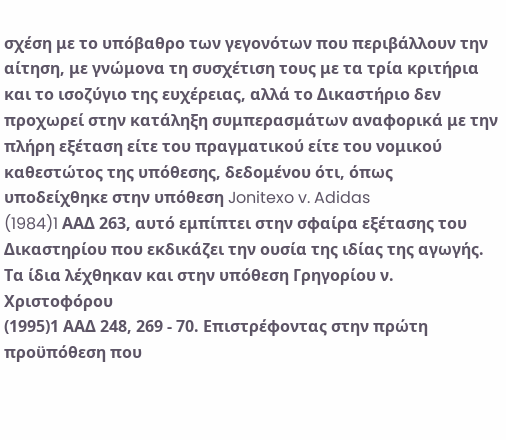σχέση με το υπόβαθρο των γεγονότων που περιβάλλουν την αίτηση, με γνώμονα τη συσχέτιση τους με τα τρία κριτήρια και το ισοζύγιο της ευχέρειας, αλλά το Δικαστήριο δεν προχωρεί στην κατάληξη συμπερασμάτων αναφορικά με την πλήρη εξέταση είτε του πραγματικού είτε του νομικού καθεστώτος της υπόθεσης, δεδομένου ότι, όπως υποδείχθηκε στην υπόθεση Jonitexo v. Adidas
(1984)1 AAΔ 263, αυτό εμπίπτει στην σφαίρα εξέτασης του Δικαστηρίου που εκδικάζει την ουσία της ιδίας της αγωγής. Τα ίδια λέχθηκαν και στην υπόθεση Γρηγορίου ν. Χριστοφόρου
(1995)1 ΑΑΔ 248, 269 - 70. Επιστρέφοντας στην πρώτη προϋπόθεση που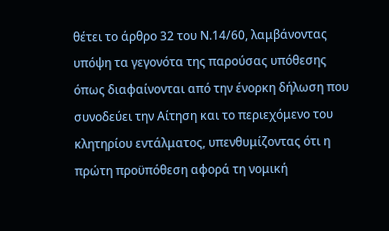θέτει το άρθρο 32 του Ν.14/60, λαμβάνοντας υπόψη τα γεγονότα της παρούσας υπόθεσης όπως διαφαίνονται από την ένορκη δήλωση που συνοδεύει την Αίτηση και το περιεχόμενο του κλητηρίου εντάλματος, υπενθυμίζοντας ότι η πρώτη προϋπόθεση αφορά τη νομική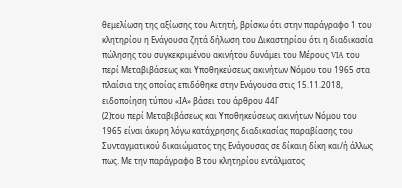θεμελίωση της αξίωσης του Αιτητή, βρίσκω ότι στην παράγραφο 1 του κλητηρίου η Ενάγουσα ζητά δήλωση του Δικαστηρίου ότι η διαδικασία πώλησης του συγκεκριμένου ακινήτου δυνάμει του Μέρους VIA του περί Μεταβιβάσεως και Υποθηκεύσεως ακινήτων Νόμου του 1965 στα πλαίσια της οποίας επιδόθηκε στην Ενάγουσα στις 15.11.2018, ειδοποίηση τύπου «ΙΑ» βάσει του άρθρου 44Γ
(2)του περί Μεταβιβάσεως και Υποθηκεύσεως ακινήτων Νόμου του 1965 είναι άκυρη λόγω κατάχρησης διαδικασίας παραβίασης του Συνταγματικού δικαιώματος της Ενάγουσας σε δίκαιη δίκη και/ή άλλως πως. Με την παράγραφο Β του κλητηρίου εντάλματος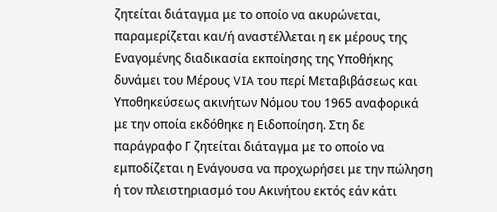ζητείται διάταγμα με το οποίο να ακυρώνεται, παραμερίζεται και/ή αναστέλλεται η εκ μέρους της Εναγομένης διαδικασία εκποίησης της Υποθήκης δυνάμει του Μέρους VIA του περί Μεταβιβάσεως και Υποθηκεύσεως ακινήτων Νόμου του 1965 αναφορικά με την οποία εκδόθηκε η Ειδοποίηση. Στη δε παράγραφο Γ ζητείται διάταγμα με το οποίο να εμποδίζεται η Ενάγουσα να προχωρήσει με την πώληση ή τον πλειστηριασμό του Ακινήτου εκτός εάν κάτι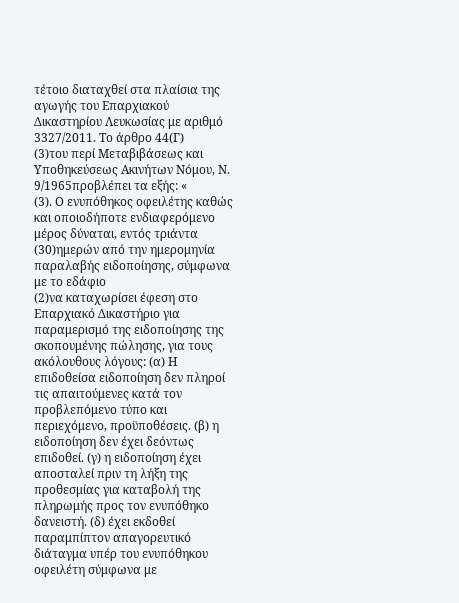τέτοιο διαταχθεί στα πλαίσια της αγωγής του Επαρχιακού Δικαστηρίου Λευκωσίας με αριθμό 3327/2011. Το άρθρο 44(Γ)
(3)του περί Μεταβιβάσεως και Υποθηκεύσεως Ακινήτων Νόμου, Ν. 9/1965προβλέπει τα εξής: «
(3). Ο ενυπόθηκος οφειλέτης καθώς και οποιοδήποτε ενδιαφερόμενο μέρος δύναται, εντός τριάντα
(30)ημερών από την ημερομηνία παραλαβής ειδοποίησης, σύμφωνα με το εδάφιο
(2)να καταχωρίσει έφεση στο Επαρχιακό Δικαστήριο για παραμερισμό της ειδοποίησης της σκοπουμένης πώλησης, για τους ακόλουθους λόγους: (α) Η επιδοθείσα ειδοποίηση δεν πληροί τις απαιτούμενες κατά τον προβλεπόμενο τύπο και περιεχόμενο, προϋποθέσεις. (β) η ειδοποίηση δεν έχει δεόντως επιδοθεί. (γ) η ειδοποίηση έχει αποσταλεί πριν τη λήξη της προθεσμίας για καταβολή της πληρωμής προς τον ενυπόθηκο δανειστή. (δ) έχει εκδοθεί παραμπίπτον απαγορευτικό διάταγμα υπέρ του ενυπόθηκου οφειλέτη σύμφωνα με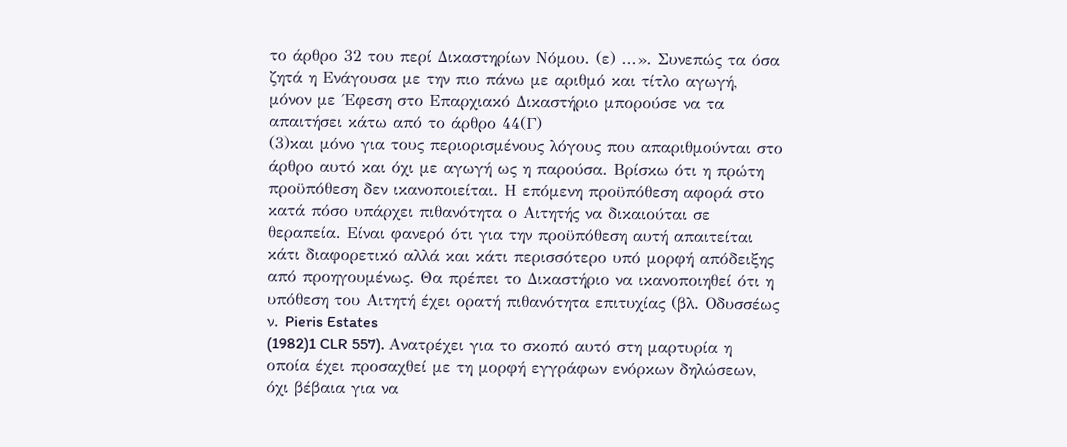το άρθρο 32 του περί Δικαστηρίων Νόμου. (ε) ...». Συνεπώς τα όσα ζητά η Ενάγουσα με την πιο πάνω με αριθμό και τίτλο αγωγή, μόνον με ΄Εφεση στο Επαρχιακό Δικαστήριο μπορούσε να τα απαιτήσει κάτω από το άρθρο 44(Γ)
(3)και μόνο για τους περιορισμένους λόγους που απαριθμούνται στο άρθρο αυτό και όχι με αγωγή ως η παρούσα. Βρίσκω ότι η πρώτη προϋπόθεση δεν ικανοποιείται. Η επόμενη προϋπόθεση αφορά στο κατά πόσο υπάρχει πιθανότητα ο Αιτητής να δικαιούται σε θεραπεία. Είναι φανερό ότι για την προϋπόθεση αυτή απαιτείται κάτι διαφορετικό αλλά και κάτι περισσότερο υπό μορφή απόδειξης από προηγουμένως. Θα πρέπει το Δικαστήριο να ικανοποιηθεί ότι η υπόθεση του Αιτητή έχει ορατή πιθανότητα επιτυχίας (βλ. Οδυσσέως ν. Pieris Estates
(1982)1 CLR 557). Ανατρέχει για το σκοπό αυτό στη μαρτυρία η οποία έχει προσαχθεί με τη μορφή εγγράφων ενόρκων δηλώσεων, όχι βέβαια για να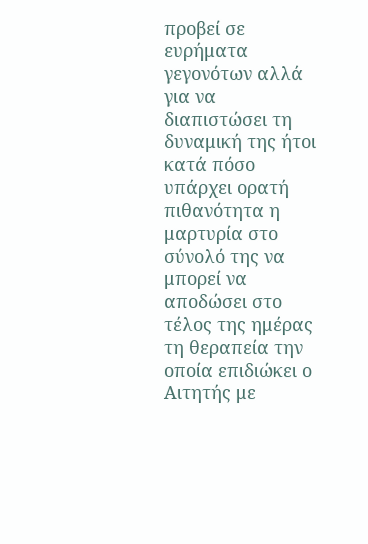προβεί σε ευρήματα γεγονότων αλλά για να διαπιστώσει τη δυναμική της ήτοι κατά πόσο υπάρχει ορατή πιθανότητα η μαρτυρία στο σύνολό της να μπορεί να αποδώσει στο τέλος της ημέρας τη θεραπεία την οποία επιδιώκει ο Αιτητής με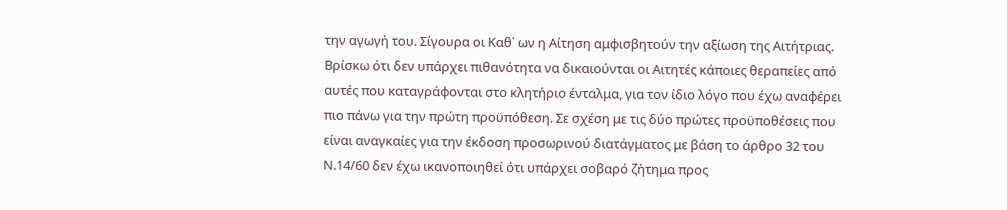την αγωγή του. Σίγουρα οι Καθ΄ ων η Αίτηση αμφισβητούν την αξίωση της Αιτήτριας. Βρίσκω ότι δεν υπάρχει πιθανότητα να δικαιούνται οι Αιτητές κάποιες θεραπείες από αυτές που καταγράφονται στο κλητήριο ένταλμα, για τον ίδιο λόγο που έχω αναφέρει πιο πάνω για την πρώτη προϋπόθεση. Σε σχέση με τις δύο πρώτες προϋποθέσεις που είναι αναγκαίες για την έκδοση προσωρινού διατάγματος με βάση το άρθρο 32 του Ν.14/60 δεν έχω ικανοποιηθεί ότι υπάρχει σοβαρό ζήτημα προς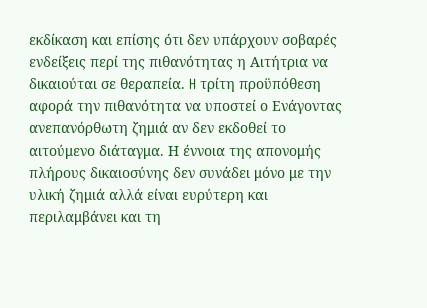εκδίκαση και επίσης ότι δεν υπάρχουν σοβαρές ενδείξεις περί της πιθανότητας η Αιτήτρια να δικαιούται σε θεραπεία. H τρίτη προϋπόθεση αφορά την πιθανότητα να υποστεί ο Ενάγοντας ανεπανόρθωτη ζημιά αν δεν εκδοθεί το αιτούμενο διάταγμα. Η έννοια της απονομής πλήρους δικαιοσύνης δεν συνάδει μόνο με την υλική ζημιά αλλά είναι ευρύτερη και περιλαμβάνει και τη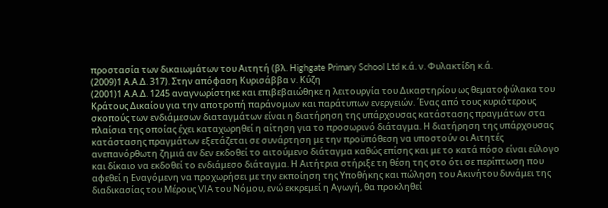προστασία των δικαιωμάτων του Αιτητή (βλ. Highgate Primary School Ltd κ.ά. ν. Φυλακτίδη κ.ά.
(2009)1 Α.Α.Δ. 317). Στην απόφαση Κυρισάββα ν. Κύζη
(2001)1 Α.Α.Δ. 1245 αναγνωρίστηκε και επιβεβαιώθηκε η λειτουργία του Δικαστηρίου ως θεματοφύλακα του Κράτους Δικαίου για την αποτροπή παράνομων και παράτυπων ενεργειών. ΄Ενας από τους κυριότερους σκοπούς των ενδιάμεσων διαταγμάτων είναι η διατήρηση της υπάρχουσας κατάστασης πραγμάτων στα πλαίσια της οποίας έχει καταχωρηθεί η αίτηση για το προσωρινό διάταγμα. Η διατήρηση της υπάρχουσας κατάστασης πραγμάτων εξετάζεται σε συνάρτηση με την προϋπόθεση να υποστούν οι Αιτητές ανεπανόρθωτη ζημιά αν δεν εκδοθεί το αιτούμενο διάταγμα καθώς επίσης και με το κατά πόσο είναι εύλογο και δίκαιο να εκδοθεί το ενδιάμεσο διάταγμα. Η Αιτήτρια στήριξε τη θέση της στο ότι σε περίπτωση που αφεθεί η Εναγόμενη να προχωρήσει με την εκποίηση της Υποθήκης και πώληση του Ακινήτου δυνάμει της διαδικασίας του Μέρους VIA του Νόμου, ενώ εκκρεμεί η Αγωγή, θα προκληθεί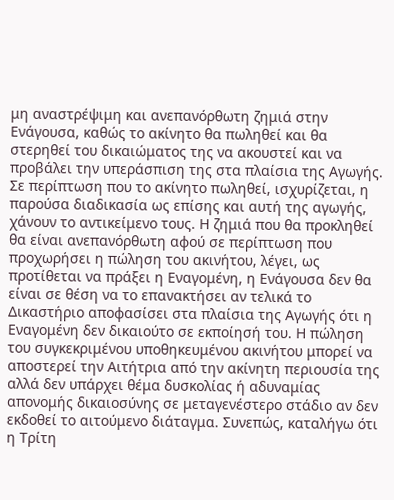μη αναστρέψιμη και ανεπανόρθωτη ζημιά στην Ενάγουσα, καθώς το ακίνητο θα πωληθεί και θα στερηθεί του δικαιώματος της να ακουστεί και να προβάλει την υπεράσπιση της στα πλαίσια της Αγωγής. Σε περίπτωση που το ακίνητο πωληθεί, ισχυρίζεται, η παρούσα διαδικασία ως επίσης και αυτή της αγωγής, χάνουν το αντικείμενο τους. Η ζημιά που θα προκληθεί θα είναι ανεπανόρθωτη αφού σε περίπτωση που προχωρήσει η πώληση του ακινήτου, λέγει, ως προτίθεται να πράξει η Εναγομένη, η Ενάγουσα δεν θα είναι σε θέση να το επανακτήσει αν τελικά το Δικαστήριο αποφασίσει στα πλαίσια της Αγωγής ότι η Εναγομένη δεν δικαιούτο σε εκποίησή του. Η πώληση του συγκεκριμένου υποθηκευμένου ακινήτου μπορεί να αποστερεί την Αιτήτρια από την ακίνητη περιουσία της αλλά δεν υπάρχει θέμα δυσκολίας ή αδυναμίας απονομής δικαιοσύνης σε μεταγενέστερο στάδιο αν δεν εκδοθεί το αιτούμενο διάταγμα. Συνεπώς, καταλήγω ότι η Τρίτη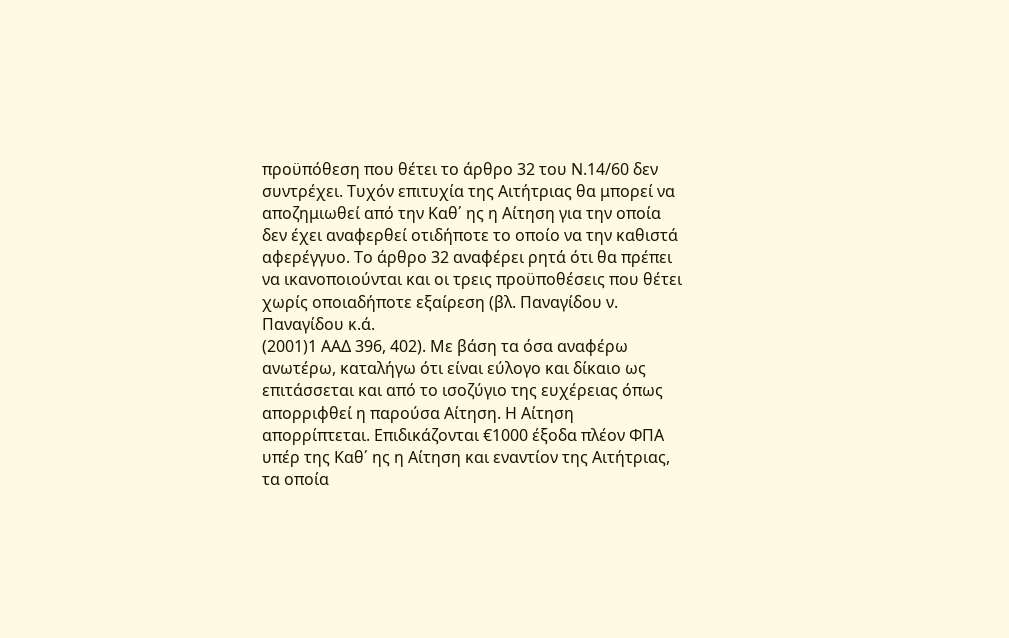προϋπόθεση που θέτει το άρθρο 32 του Ν.14/60 δεν συντρέχει. Τυχόν επιτυχία της Αιτήτριας θα μπορεί να αποζημιωθεί από την Καθ΄ ης η Αίτηση για την οποία δεν έχει αναφερθεί οτιδήποτε το οποίο να την καθιστά αφερέγγυο. Το άρθρο 32 αναφέρει ρητά ότι θα πρέπει να ικανοποιούνται και οι τρεις προϋποθέσεις που θέτει χωρίς οποιαδήποτε εξαίρεση (βλ. Παναγίδου ν. Παναγίδου κ.ά.
(2001)1 ΑΑΔ 396, 402). Με βάση τα όσα αναφέρω ανωτέρω, καταλήγω ότι είναι εύλογο και δίκαιο ως επιτάσσεται και από το ισοζύγιο της ευχέρειας όπως απορριφθεί η παρούσα Αίτηση. Η Αίτηση απορρίπτεται. Επιδικάζονται €1000 έξοδα πλέον ΦΠΑ υπέρ της Καθ΄ ης η Αίτηση και εναντίον της Αιτήτριας, τα οποία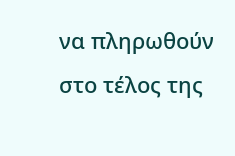να πληρωθούν στο τέλος της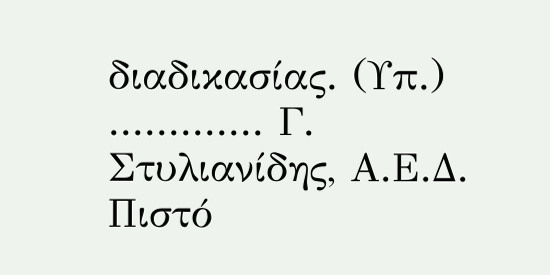διαδικασίας. (Υπ.) ............. Γ. Στυλιανίδης, Α.Ε.Δ. Πιστό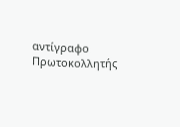αντίγραφο Πρωτοκολλητής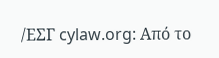/ΕΣΓ cylaw.org: Από το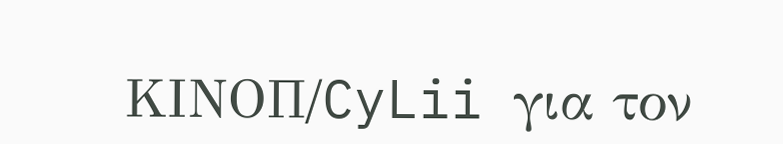ΚΙΝOΠ/CyLii για τον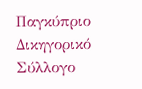Παγκύπριο Δικηγορικό Σύλλογο